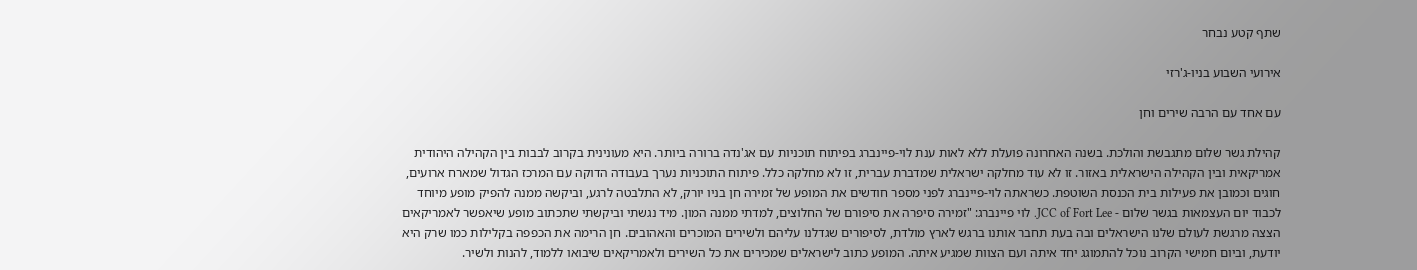שתף קטע נבחר

אירועי השבוע בניו-ג'רזי

עם אחד עם הרבה שירים וחן

קהילת גשר שלום מתגבשת והולכת. בשנה האחרונה פועלת ללא לאות ענת לוי-פיינברג בפיתוח תוכניות עם אג'נדה ברורה ביותר. היא מעונינית בקרוב לבבות בין הקהילה היהודית אמריקאית ובין הקהילה הישראלית באזור. זו לא עוד מחלקה ישראלית שמדברת עברית, זו לא מחלקה כלל. פיתוח התוכניות נערך בעבודה הדוקה עם המרכז הגדול שמארח ארועים, חוגים וכמובן את פעילות בית הכנסת השוטפת. כשראתה לוי-פיינברג לפני מספר חודשים את המופע של זמירה חן בניו יורק, לא התלבטה לרגע, וביקשה ממנה להפיק מופע מיוחד לכבוד יום העצמאות בגשר שלום - JCC of Fort Lee. לוי פיינברג: "זמירה סיפרה את סיפורם של החלוצים, למדתי ממנה המון. מיד נגשתי וביקשתי שתכתוב מופע שיאפשר לאמריקאים הצצה מרגשת לעולם שלנו הישראלים ובה בעת תחבר אותנו ברגש לארץ מולדת, לסיפורים שגדלנו עליהם ולשירים המוכרים והאהובים. חן הרימה את הכפפה בקלילות כמו שרק היא יודעת, וביום חמישי הקרוב נוכל להתמוגג יחד איתה ועם הצוות שמגיע איתה. המופע כתוב לישראלים שמכירים את כל השירים ולאמריקאים שיבואו ללמוד, להנות ולשיר.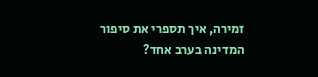זמירה, איך תספרי את סיפור המדינה בערב אחד?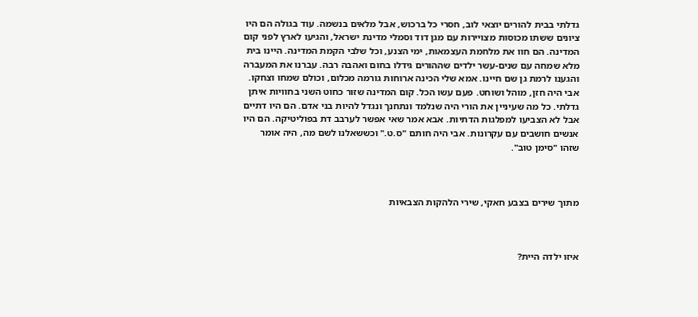גדלתי בבית להורים יוצאי לוב, חסרי כל ברכוש, אבל מלאים בנשמה. עוד בגולה הם היו ציונים ששתו מכוסות מצויירות עם מגן דוד וסמלי מדינת ישראל, והגיעו לארץ לפני קום המדינה. הם חוו את מלחמת העצמאות, ימי הצנע, וכל שלבי הקמת המדינה. היינו בית מלא שמחה עם שנים-עשר ילדים שההורים גידלו בחום ואהבה רבה. עברנו את המעברה והגענו לרמת גן שם חיינו. אמא שלי הכינה ארוחות גורמה מכלום, וכולם שמחו וצחקו. אבי היה חזן, מוהל ושוחט. פעם עשו הכל. קום המדינה שזור כחוט השני בחוויות איתן גדלתי. כל מה שעיניין את הורי היה שנלמד ונתחנך ונגדל להיות בני אדם. הם היו דתיים אבל לא הצביעו למפלגות הדתיות. אבא אמר שאי אפשר לערבב דת בפוליטיקה. הם היו אנשים חושבים עם עקרונות. אבי היה חותם "ס.ט." וכששאלנו לשם מה, היה אומר שזהו "סימן טוב".



מתוך שירים בצבע חאקי, שירי הלהקות הצבאיות



איזו ילדה היית?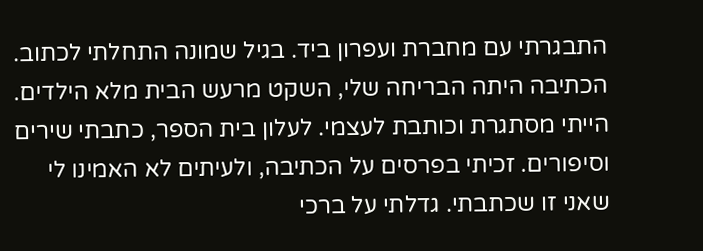התבגרתי עם מחברת ועפרון ביד. בגיל שמונה התחלתי לכתוב. הכתיבה היתה הבריחה שלי, השקט מרעש הבית מלא הילדים. הייתי מסתגרת וכותבת לעצמי. לעלון בית הספר, כתבתי שירים וסיפורים. זכיתי בפרסים על הכתיבה, ולעיתים לא האמינו לי שאני זו שכתבתי. גדלתי על ברכי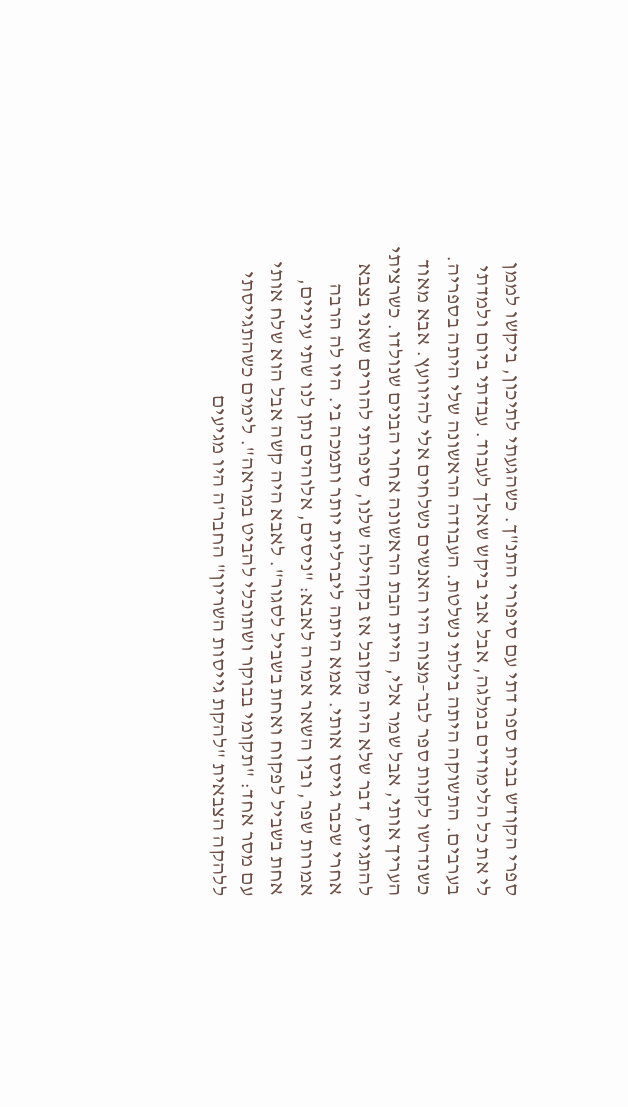ספרי הקודש בבית ספר דתי עם סיפורי התנ"ך. כשהגעתי לתיכון, ביקשו לממן לי את כל הלימודים במלגה, אבל אבי ביקש שאלך לעבוד. עבדתי ביום ולמדתי בערבים. התשוקה היתה בילתי נשלטת. העבודה הראשונה שלי היתה בספריה. כשנדרשו לקנות ספר לבר-מצוה היו האנשים נשלחים אלי להיוועץ. אבא מאוד העריך אותי, אבל שמר אלי, היית הבת הראשונה אחרי הבנים שנולדו. כשרציתי להתגייס, דבר שלא היה מקובל אז בקהילה שלנו, סיפרתי להורים שאני בצבא אחרי שכבר גייסו אותי. אמא היתה ליברלית יותר ותמכה בי. היו לה הרבה אמרות שפר, ובין השאר אמרה לאבא: "ניסים, אלוהים נתן לנו שתי עיניים, אחת בשביל לפקוח ואחת בשביל לסגור". לאבא היה קשה אבל הוא שלח אותי עם מסר אחד: "תקומי בבוקר ושתוכלי להביט במראה". לימים כשהתגייסתי ללהקה הצבאית "להקת גייסות השריון" החבר'ה היו מגיעים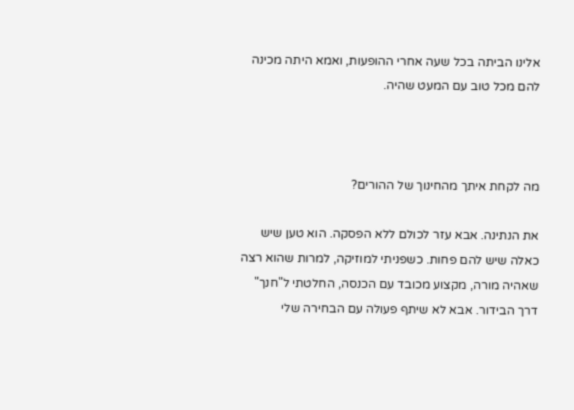אלינו הביתה בכל שעה אחרי ההופעות, ואמא היתה מכינה להם מכל טוב עם המעט שהיה.



מה לקחת איתך מהחינוך של ההורים?

את הנתינה. אבא עזר לכולם ללא הפסקה. הוא טען שיש כאלה שיש להם פחות. כשפניתי למוזיקה, למרות שהוא רצה שאהיה מורה, מקצוע מכובד עם הכנסה, החלטתי ל"חנך" דרך הבידור. אבא לא שיתף פעולה עם הבחירה שלי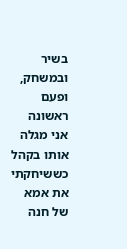בשיר ובמשחק, ופעם ראשונה אני מגלה אותו בקהל כששיחקתי את אמא של חנה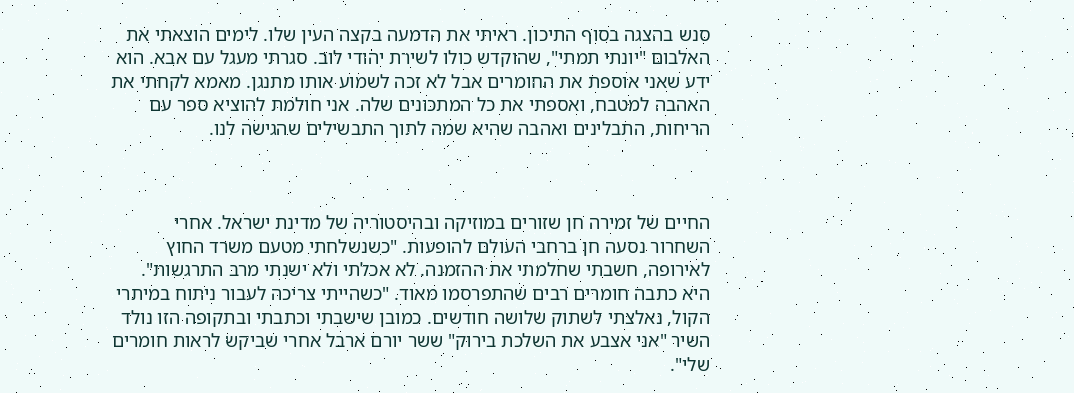סנש בהצגה בסוף התיכון. ראיתי את הדמעה בקצה העין שלו. לימים הוצאתי את האלבום "יונתי תמתי", שהוקדש כולו לשירת יהודי לוב. סגרתי מעגל עם אבא. הוא ידע שאני אוספת את החומרים אבל לא זכה לשמוע אותו מתנגן. מאמא לקחתי את האהבה למטבח, ואספתי את כל המתכונים שלה. אני חולמת להוציא ספר עם הריחות, התבלינים ואהבה שהיא שמה לתוך התבשילים שהגישה לנו.



החיים של זמירה חן שזורים במוזיקה ובהיסטוריה של מדינת ישראל. אחרי השחרור נסעה חן ברחבי העולם להופעות. "כשנשלחתי מטעם משרד החוץ לאירופה, חשבתי שחלמתי את ההזמנה. לא אכלתי ולא ישנתי מרב התרגשות". היא כתבה חומרים רבים שהתפרסמו מאוד. "כשהייתי צריכה לעבור ניתוח במיתרי הקול, נאלצתי לשתוק שלושה חודשים. כמובן שישבתי וכתבתי ובתקופה הזו נולד השיר "אני אצבע את השלכת בירוק" ששר יורם ארבל אחרי שביקש לראות חומרים שלי".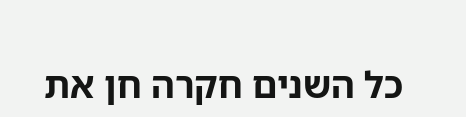כל השנים חקרה חן את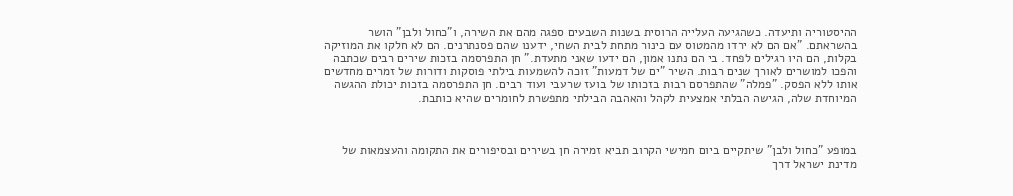ההיסטוריה ותיעדה. כשהגיעה העלייה הרוסית בשנות השבעים ספגה מהם את השירה, ו"כחול ולבן" הושר בהשראתם. "אם הם לא ירדו מהמטוס עם כינור מתחת לבית השחי, ידענו שהם פסנתרנים. הם לא חלקו את המוזיקה בקלות, הם היו רגילים לפחד. בי הם נתנו אמון, הם ידעו שאני מתעדת." חן התפרסמה בזכות שירים רבים שכתבה והפכו למושרים לאורך שנים רבות. השיר "ים של דמעות" זוכה להשמעות בילתי פוסקות ודורות של זמרים מחדשים אותו ללא הפסק. "פמלה" שהתפרסם רבות בזכותו של בועז שרעבי ועוד רבים. חן התפרסמה בזכות יכולת ההגשה המיוחדת שלה, הגישה הבלתי אמצעית לקהל והאהבה הבילתי מתפשרת לחומרים שהיא כותבת.



במופע "כחול ולבן" שיתקיים ביום חמישי הקרוב תביא זמירה חן בשירים ובסיפורים את התקומה והעצמאות של מדינת ישראל דרך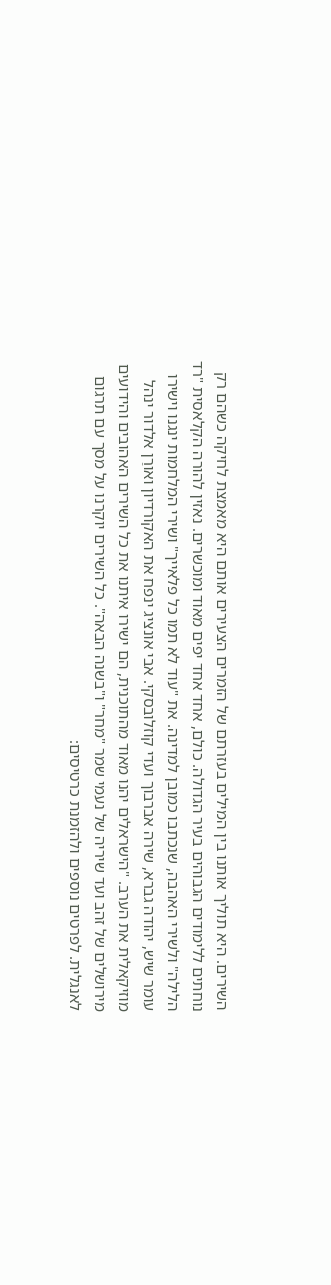השירים. היא תוליך אותנו בין המילים בעזרתם של הזמרים הצעירים אותם היא מאמצת לחיקה כשהם רק נוחתים ללימודים הגבוהים בעיר הגדולה. כולם, אחד אחד יפים מאוד ומוכשרים. נאזין להורה הקלאסית "רד הלילה" ולשירי האהבה, שנכתבו כמובן למדינה. את "עוד לא תמו כל פלאייך" ושירי המלחמות ינגנו וישירו עומר שיש, יהודה גברא, שירה אברבוך ועדי קוזלובסקי. אבי אונציג ינפח את האקורדיון ואורַן אלדור ינהל מוזיקאלית את הערב. "הישראלים יהנו מאוד מהתוכנית, הם ישירו איתנו את כל השירים האהובים והידועים מירושלים של זהב ועד שיריה של נעמי שמר "מחר" ו"בשנה הבאה". כל השירים יוקרנו על מסך עם תרגום לאנגלית. לפרטים נוספים ולהזמנת כרטיסים: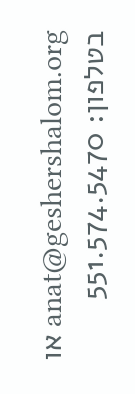anat@geshershalom.org או בטלפון: 551.574.5470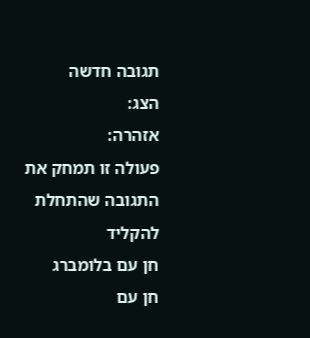תגובה חדשה
הצג:
אזהרה:
פעולה זו תמחק את התגובה שהתחלת להקליד
חן עם בלומברג
חן עם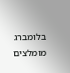בלומברג
מומלצים